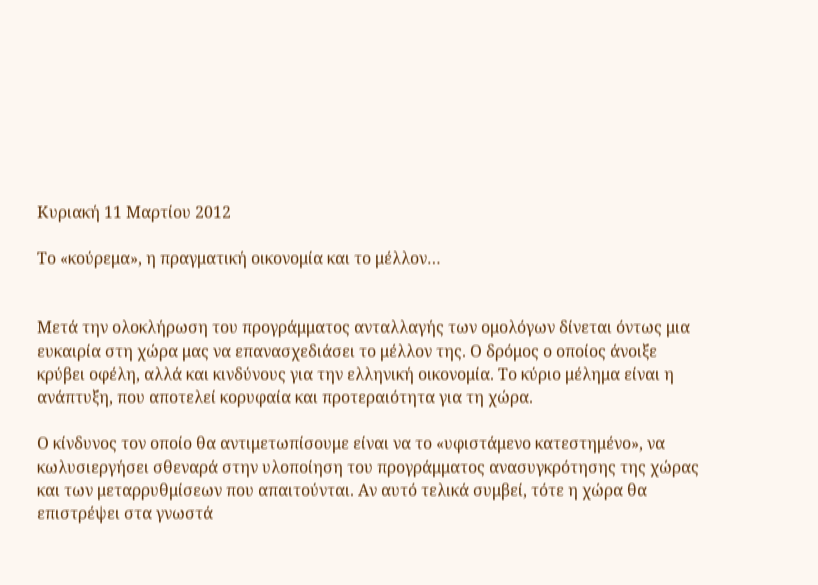Κυριακή 11 Μαρτίου 2012

Το «κούρεμα», η πραγματική οικονομία και το μέλλον…


Μετά την ολοκλήρωση του προγράμματος ανταλλαγής των ομολόγων δίνεται όντως μια ευκαιρία στη χώρα μας να επανασχεδιάσει το μέλλον της. Ο δρόμος ο οποίος άνοιξε κρύβει οφέλη, αλλά και κινδύνους για την ελληνική οικονομία. Το κύριο μέλημα είναι η ανάπτυξη, που αποτελεί κορυφαία και προτεραιότητα για τη χώρα.

Ο κίνδυνος τον οποίο θα αντιμετωπίσουμε είναι να το «υφιστάμενο κατεστημένο», να κωλυσιεργήσει σθεναρά στην υλοποίηση του προγράμματος ανασυγκρότησης της χώρας και των μεταρρυθμίσεων που απαιτούνται. Αν αυτό τελικά συμβεί, τότε η χώρα θα επιστρέψει στα γνωστά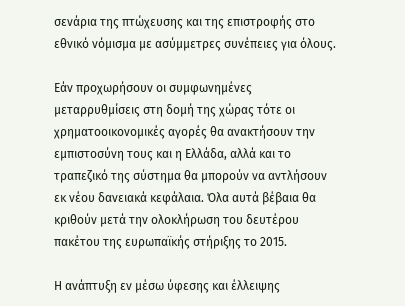σενάρια της πτώχευσης και της επιστροφής στο εθνικό νόμισμα με ασύμμετρες συνέπειες για όλους.

Εάν προχωρήσουν οι συμφωνημένες μεταρρυθμίσεις στη δομή της χώρας τότε οι χρηματοοικονομικές αγορές θα ανακτήσουν την εμπιστοσύνη τους και η Ελλάδα, αλλά και το τραπεζικό της σύστημα θα μπορούν να αντλήσουν εκ νέου δανειακά κεφάλαια. Όλα αυτά βέβαια θα κριθούν μετά την ολοκλήρωση του δευτέρου πακέτου της ευρωπαϊκής στήριξης το 2015.

Η ανάπτυξη εν μέσω ύφεσης και έλλειψης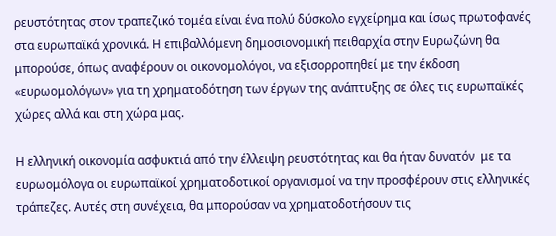ρευστότητας στον τραπεζικό τομέα είναι ένα πολύ δύσκολο εγχείρημα και ίσως πρωτοφανές στα ευρωπαϊκά χρονικά. Η επιβαλλόμενη δημοσιονομική πειθαρχία στην Ευρωζώνη θα μπορούσε, όπως αναφέρουν οι οικονομολόγοι, να εξισορροπηθεί με την έκδοση «ευρωομολόγων» για τη χρηματοδότηση των έργων της ανάπτυξης σε όλες τις ευρωπαϊκές χώρες αλλά και στη χώρα μας.

Η ελληνική οικονομία ασφυκτιά από την έλλειψη ρευστότητας και θα ήταν δυνατόν  με τα ευρωομόλογα οι ευρωπαϊκοί χρηματοδοτικοί οργανισμοί να την προσφέρουν στις ελληνικές τράπεζες. Αυτές στη συνέχεια, θα μπορούσαν να χρηματοδοτήσουν τις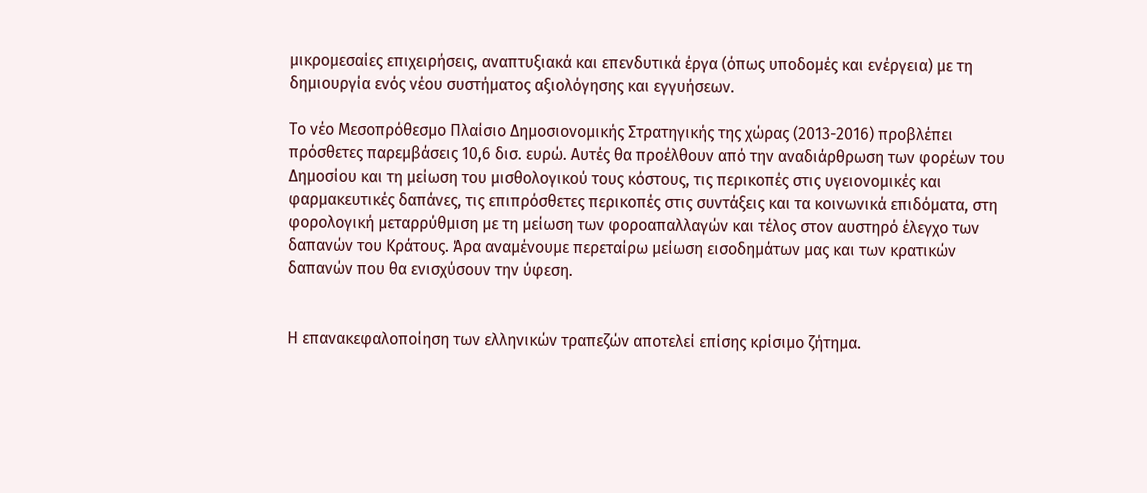μικρομεσαίες επιχειρήσεις, αναπτυξιακά και επενδυτικά έργα (όπως υποδομές και ενέργεια) με τη δημιουργία ενός νέου συστήματος αξιολόγησης και εγγυήσεων.

Το νέο Μεσοπρόθεσμο Πλαίσιο Δημοσιονομικής Στρατηγικής της χώρας (2013-2016) προβλέπει πρόσθετες παρεμβάσεις 10,6 δισ. ευρώ. Αυτές θα προέλθουν από την αναδιάρθρωση των φορέων του Δημοσίου και τη μείωση του μισθολογικού τους κόστους, τις περικοπές στις υγειονομικές και φαρμακευτικές δαπάνες, τις επιπρόσθετες περικοπές στις συντάξεις και τα κοινωνικά επιδόματα, στη φορολογική μεταρρύθμιση με τη μείωση των φοροαπαλλαγών και τέλος στον αυστηρό έλεγχο των δαπανών του Κράτους. Άρα αναμένουμε περεταίρω μείωση εισοδημάτων μας και των κρατικών δαπανών που θα ενισχύσουν την ύφεση.


Η επανακεφαλοποίηση των ελληνικών τραπεζών αποτελεί επίσης κρίσιμο ζήτημα.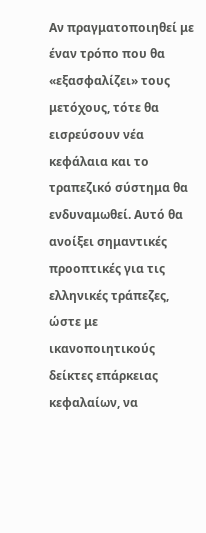Αν πραγματοποιηθεί με έναν τρόπο που θα «εξασφαλίζει» τους μετόχους, τότε θα εισρεύσουν νέα κεφάλαια και το τραπεζικό σύστημα θα ενδυναμωθεί. Αυτό θα ανοίξει σημαντικές προοπτικές για τις ελληνικές τράπεζες, ώστε με ικανοποιητικούς δείκτες επάρκειας κεφαλαίων, να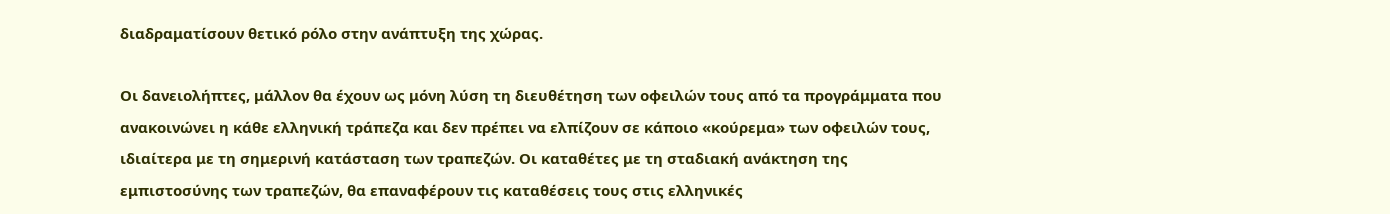διαδραματίσουν θετικό ρόλο στην ανάπτυξη της χώρας.

Οι δανειολήπτες, μάλλον θα έχουν ως μόνη λύση τη διευθέτηση των οφειλών τους από τα προγράμματα που ανακοινώνει η κάθε ελληνική τράπεζα και δεν πρέπει να ελπίζουν σε κάποιο «κούρεμα» των οφειλών τους, ιδιαίτερα με τη σημερινή κατάσταση των τραπεζών. Οι καταθέτες με τη σταδιακή ανάκτηση της εμπιστοσύνης των τραπεζών, θα επαναφέρουν τις καταθέσεις τους στις ελληνικές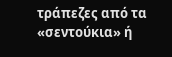τράπεζες από τα «σεντούκια» ή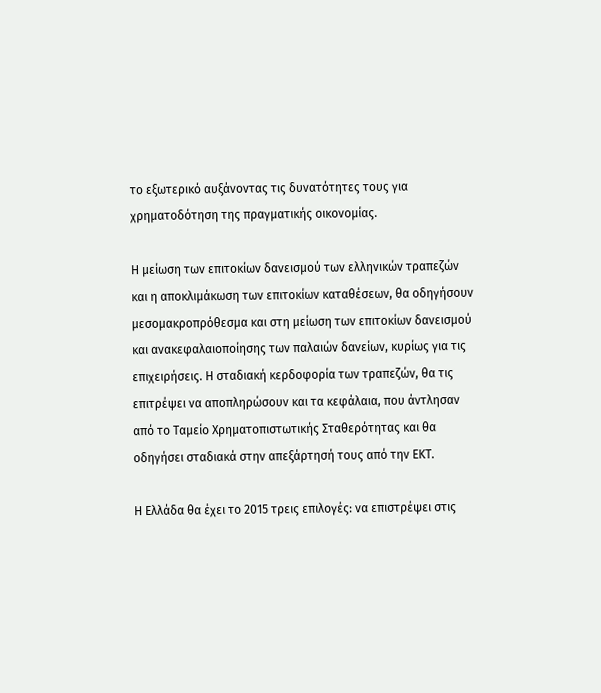το εξωτερικό αυξάνοντας τις δυνατότητες τους για χρηματοδότηση της πραγματικής οικονομίας.

Η μείωση των επιτοκίων δανεισμού των ελληνικών τραπεζών και η αποκλιμάκωση των επιτοκίων καταθέσεων, θα οδηγήσουν μεσομακροπρόθεσμα και στη μείωση των επιτοκίων δανεισμού και ανακεφαλαιοποίησης των παλαιών δανείων, κυρίως για τις επιχειρήσεις. Η σταδιακή κερδοφορία των τραπεζών, θα τις επιτρέψει να αποπληρώσουν και τα κεφάλαια, που άντλησαν από το Ταμείο Χρηματοπιστωτικής Σταθερότητας και θα οδηγήσει σταδιακά στην απεξάρτησή τους από την ΕΚΤ.

Η Ελλάδα θα έχει το 2015 τρεις επιλογές: να επιστρέψει στις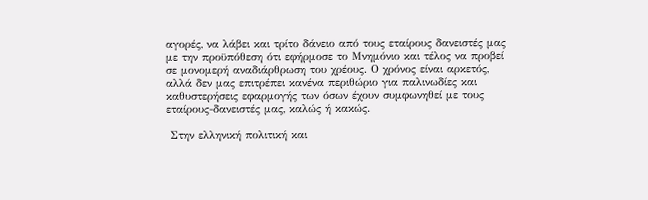αγορές, να λάβει και τρίτο δάνειο από τους εταίρους δανειστές μας με την προϋπόθεση ότι εφήρμοσε το Μνημόνιο και τέλος να προβεί σε μονομερή αναδιάρθρωση του χρέους. Ο χρόνος είναι αρκετός, αλλά δεν μας επιτρέπει κανένα περιθώριο για παλινωδίες και καθυστερήσεις εφαρμογής των όσων έχουν συμφωνηθεί με τους εταίρους-δανειστές μας, καλώς ή κακώς.

 Στην ελληνική πολιτική και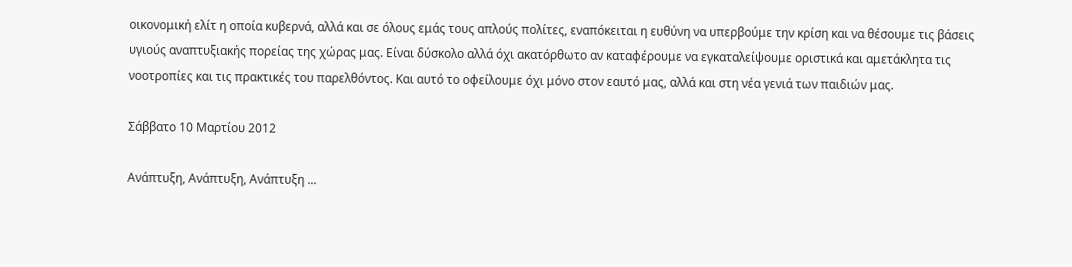οικονομική ελίτ η οποία κυβερνά, αλλά και σε όλους εμάς τους απλούς πολίτες, εναπόκειται η ευθύνη να υπερβούμε την κρίση και να θέσουμε τις βάσεις υγιούς αναπτυξιακής πορείας της χώρας μας. Είναι δύσκολο αλλά όχι ακατόρθωτο αν καταφέρουμε να εγκαταλείψουμε οριστικά και αμετάκλητα τις νοοτροπίες και τις πρακτικές του παρελθόντος. Και αυτό το οφείλουμε όχι μόνο στον εαυτό μας, αλλά και στη νέα γενιά των παιδιών μας.

Σάββατο 10 Μαρτίου 2012

Ανάπτυξη, Ανάπτυξη, Ανάπτυξη ...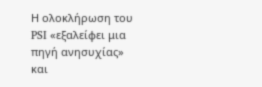Η ολοκλήρωση του PSI «εξαλείφει μια πηγή ανησυχίας» και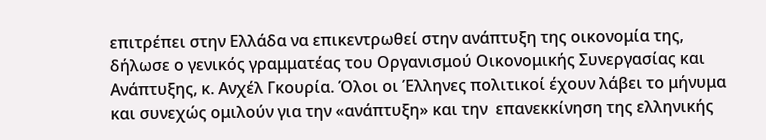επιτρέπει στην Ελλάδα να επικεντρωθεί στην ανάπτυξη της οικονομία της, δήλωσε ο γενικός γραμματέας του Οργανισμού Οικονομικής Συνεργασίας και Ανάπτυξης, κ. Ανχέλ Γκουρία. Όλοι οι Έλληνες πολιτικοί έχουν λάβει το μήνυμα και συνεχώς ομιλούν για την «ανάπτυξη» και την  επανεκκίνηση της ελληνικής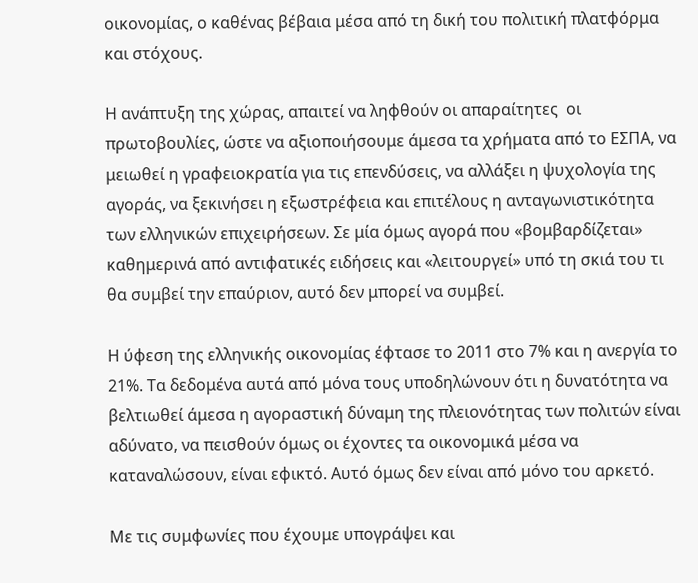οικονομίας, ο καθένας βέβαια μέσα από τη δική του πολιτική πλατφόρμα και στόχους.

Η ανάπτυξη της χώρας, απαιτεί να ληφθούν οι απαραίτητες  οι πρωτοβουλίες, ώστε να αξιοποιήσουμε άμεσα τα χρήματα από το ΕΣΠΑ, να μειωθεί η γραφειοκρατία για τις επενδύσεις, να αλλάξει η ψυχολογία της αγοράς, να ξεκινήσει η εξωστρέφεια και επιτέλους η ανταγωνιστικότητα των ελληνικών επιχειρήσεων. Σε μία όμως αγορά που «βομβαρδίζεται» καθημερινά από αντιφατικές ειδήσεις και «λειτουργεί» υπό τη σκιά του τι θα συμβεί την επαύριον, αυτό δεν μπορεί να συμβεί.

Η ύφεση της ελληνικής οικονομίας έφτασε το 2011 στο 7% και η ανεργία το 21%. Τα δεδομένα αυτά από μόνα τους υποδηλώνουν ότι η δυνατότητα να βελτιωθεί άμεσα η αγοραστική δύναμη της πλειονότητας των πολιτών είναι αδύνατο, να πεισθούν όμως οι έχοντες τα οικονομικά μέσα να καταναλώσουν, είναι εφικτό. Αυτό όμως δεν είναι από μόνο του αρκετό.

Με τις συμφωνίες που έχουμε υπογράψει και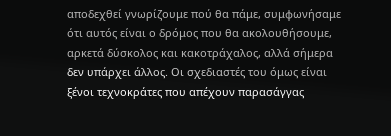αποδεχθεί γνωρίζουμε πού θα πάμε, συμφωνήσαμε ότι αυτός είναι ο δρόμος που θα ακολουθήσουμε, αρκετά δύσκολος και κακοτράχαλος, αλλά σήμερα δεν υπάρχει άλλος. Οι σχεδιαστές του όμως είναι ξένοι τεχνοκράτες που απέχουν παρασάγγας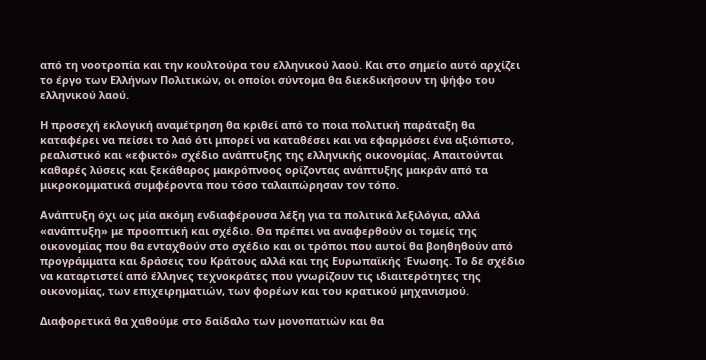από τη νοοτροπία και την κουλτούρα του ελληνικού λαού. Και στο σημείο αυτό αρχίζει το έργο των Ελλήνων Πολιτικών, οι οποίοι σύντομα θα διεκδικήσουν τη ψήφο του ελληνικού λαού.

Η προσεχή εκλογική αναμέτρηση θα κριθεί από το ποια πολιτική παράταξη θα καταφέρει να πείσει το λαό ότι μπορεί να καταθέσει και να εφαρμόσει ένα αξιόπιστο, ρεαλιστικό και «εφικτό» σχέδιο ανάπτυξης της ελληνικής οικονομίας. Απαιτούνται καθαρές λύσεις και ξεκάθαρος μακρόπνοος ορίζοντας ανάπτυξης μακράν από τα μικροκομματικά συμφέροντα που τόσο ταλαιπώρησαν τον τόπο.

Ανάπτυξη όχι ως μία ακόμη ενδιαφέρουσα λέξη για τα πολιτικά λεξιλόγια, αλλά «ανάπτυξη» με προοπτική και σχέδιο. Θα πρέπει να αναφερθούν οι τομείς της οικονομίας που θα ενταχθούν στο σχέδιο και οι τρόποι που αυτοί θα βοηθηθούν από προγράμματα και δράσεις του Κράτους αλλά και της Ευρωπαϊκής Ένωσης. Το δε σχέδιο να καταρτιστεί από έλληνες τεχνοκράτες που γνωρίζουν τις ιδιαιτερότητες της οικονομίας, των επιχειρηματιών, των φορέων και του κρατικού μηχανισμού.

Διαφορετικά θα χαθούμε στο δαίδαλο των μονοπατιών και θα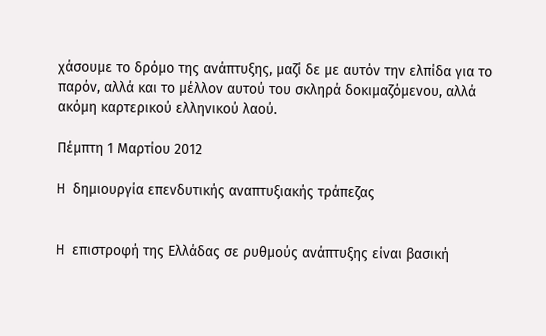χάσουμε το δρόμο της ανάπτυξης, μαζί δε με αυτόν την ελπίδα για το παρόν, αλλά και το μέλλον αυτού του σκληρά δοκιμαζόμενου, αλλά ακόμη καρτερικού ελληνικού λαού.

Πέμπτη 1 Μαρτίου 2012

H δημιουργία επενδυτικής αναπτυξιακής τράπεζας


H επιστροφή της Ελλάδας σε ρυθμούς ανάπτυξης είναι βασική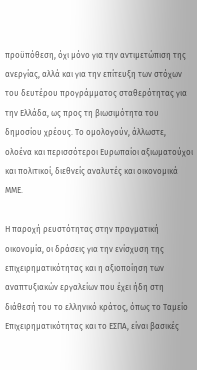προϋπόθεση, όχι μόνο για την αντιμετώπιση της ανεργίας, αλλά και για την επίτευξη των στόχων του δευτέρου προγράμματος σταθερότητας για την Ελλάδα, ως προς τη βιωσιμότητα του δημοσίου χρέους. Το ομολογούν, άλλωστε, ολοένα και περισσότεροι Ευρωπαίοι αξιωματούχοι και πολιτικοί, διεθνείς αναλυτές και οικονομικά ΜΜΕ.

Η παροχή ρευστότητας στην πραγματική οικονομία, οι δράσεις για την ενίσχυση της επιχειρηματικότητας και η αξιοποίηση των αναπτυξιακών εργαλείων που έχει ήδη στη διάθεσή του το ελληνικό κράτος, όπως το Ταμείο Επιχειρηματικότητας και το ΕΣΠΑ, είναι βασικές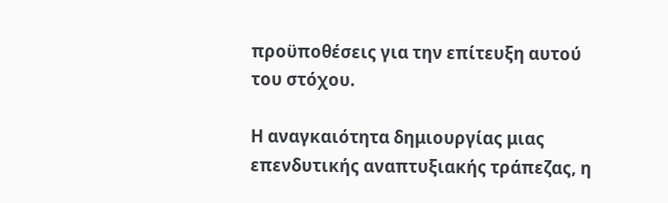προϋποθέσεις για την επίτευξη αυτού του στόχου.

Η αναγκαιότητα δημιουργίας μιας επενδυτικής αναπτυξιακής τράπεζας, η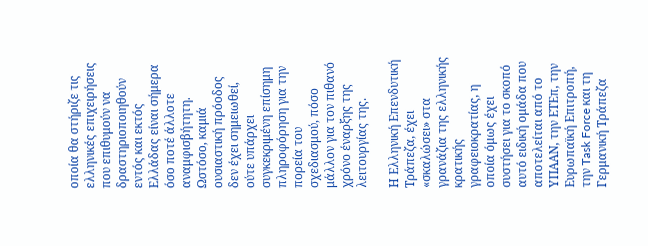οποία θα στήριζε τις ελληνικές επιχειρήσεις που επιθυμούν να δραστηριοποιηθούν εντός και εκτός Ελλάδας είναι σήμερα όσο ποτέ άλλοτε αναμφισβήτητη. Ωστόσο, καμιά ουσιαστική πρόοδος δεν έχει σημειωθεί, ούτε υπάρχει συγκεκριμένη επίσημη πληροφόρηση για την πορεία του  σχεδιασμού, πόσο μάλλον για τον πιθανό χρόνο έναρξης της λειτουργίας της.

Η Ελληνική Επενδυτική Τράπεζα, έχει «σκαλώσει» στα γρανάζια της ελληνικής κρατικής γραφειοκρατίας, η οποία όμως έχει συστήσει για το σκοπό αυτό ειδική ομάδα που αποτελείται από το ΥΠΑΑΝ, την ΕΤΕπ, την Ευρωπαϊκή Επιτροπή, την Task Force και τη Γερμανική Τράπεζα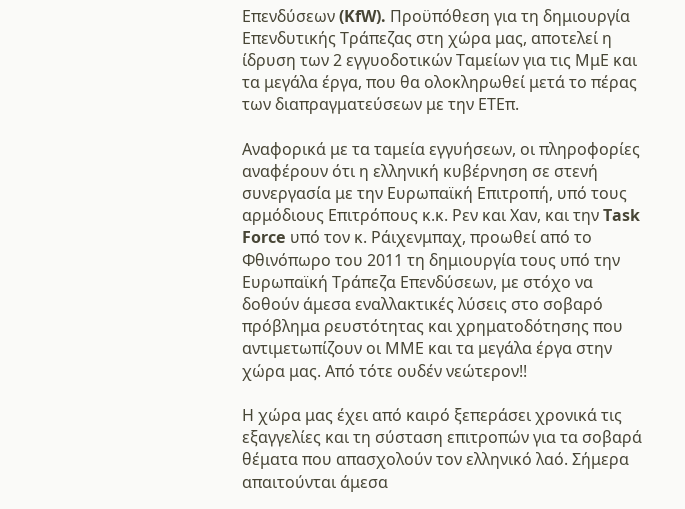Επενδύσεων (KfW). Προϋπόθεση για τη δημιουργία Επενδυτικής Τράπεζας στη χώρα μας, αποτελεί η ίδρυση των 2 εγγυοδοτικών Ταμείων για τις ΜμΕ και τα μεγάλα έργα, που θα ολοκληρωθεί μετά το πέρας των διαπραγματεύσεων με την ΕΤΕπ.

Αναφορικά με τα ταμεία εγγυήσεων, οι πληροφορίες αναφέρουν ότι η ελληνική κυβέρνηση σε στενή συνεργασία με την Ευρωπαϊκή Επιτροπή, υπό τους αρμόδιους Επιτρόπους κ.κ. Ρεν και Χαν, και την Task Force υπό τον κ. Ράιχενμπαχ, προωθεί από το Φθινόπωρο του 2011 τη δημιουργία τους υπό την Ευρωπαϊκή Τράπεζα Επενδύσεων, με στόχο να δοθούν άμεσα εναλλακτικές λύσεις στο σοβαρό πρόβλημα ρευστότητας και χρηματοδότησης που αντιμετωπίζουν οι ΜΜΕ και τα μεγάλα έργα στην χώρα μας. Από τότε ουδέν νεώτερον!!

Η χώρα μας έχει από καιρό ξεπεράσει χρονικά τις εξαγγελίες και τη σύσταση επιτροπών για τα σοβαρά θέματα που απασχολούν τον ελληνικό λαό. Σήμερα απαιτούνται άμεσα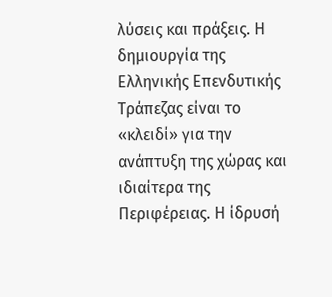λύσεις και πράξεις. Η δημιουργία της Ελληνικής Επενδυτικής Τράπεζας είναι το «κλειδί» για την ανάπτυξη της χώρας και ιδιαίτερα της Περιφέρειας. Η ίδρυσή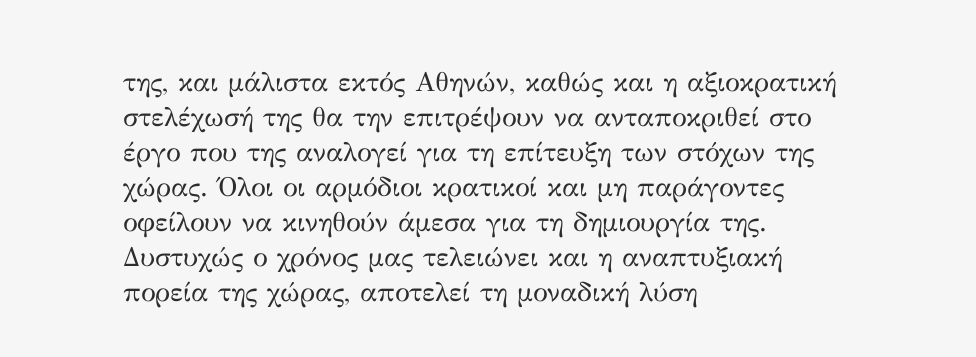της, και μάλιστα εκτός Αθηνών, καθώς και η αξιοκρατική στελέχωσή της θα την επιτρέψουν να ανταποκριθεί στο έργο που της αναλογεί για τη επίτευξη των στόχων της χώρας. Όλοι οι αρμόδιοι κρατικοί και μη παράγοντες οφείλουν να κινηθούν άμεσα για τη δημιουργία της. Δυστυχώς ο χρόνος μας τελειώνει και η αναπτυξιακή πορεία της χώρας, αποτελεί τη μοναδική λύση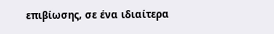επιβίωσης, σε ένα ιδιαίτερα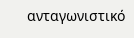ανταγωνιστικό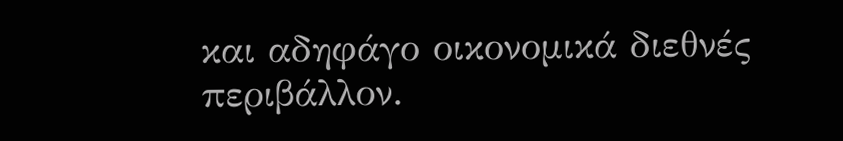και αδηφάγο οικονομικά διεθνές περιβάλλον.